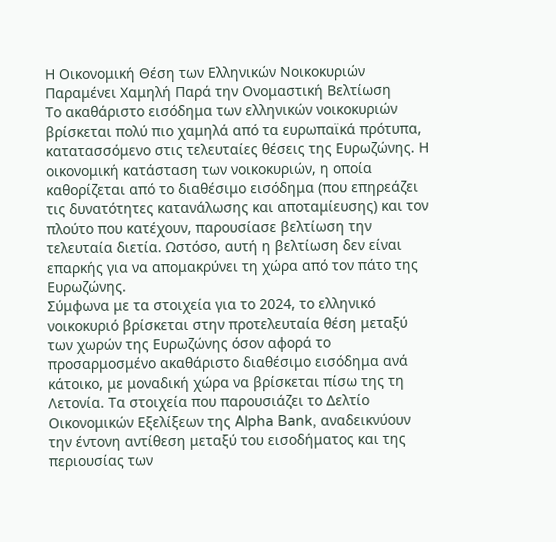Η Οικονομική Θέση των Ελληνικών Νοικοκυριών Παραμένει Χαμηλή Παρά την Ονομαστική Βελτίωση
Το ακαθάριστο εισόδημα των ελληνικών νοικοκυριών βρίσκεται πολύ πιο χαμηλά από τα ευρωπαϊκά πρότυπα, κατατασσόμενο στις τελευταίες θέσεις της Ευρωζώνης. Η οικονομική κατάσταση των νοικοκυριών, η οποία καθορίζεται από το διαθέσιμο εισόδημα (που επηρεάζει τις δυνατότητες κατανάλωσης και αποταμίευσης) και τον πλούτο που κατέχουν, παρουσίασε βελτίωση την τελευταία διετία. Ωστόσο, αυτή η βελτίωση δεν είναι επαρκής για να απομακρύνει τη χώρα από τον πάτο της Ευρωζώνης.
Σύμφωνα με τα στοιχεία για το 2024, το ελληνικό νοικοκυριό βρίσκεται στην προτελευταία θέση μεταξύ των χωρών της Ευρωζώνης όσον αφορά το προσαρμοσμένο ακαθάριστο διαθέσιμο εισόδημα ανά κάτοικο, με μοναδική χώρα να βρίσκεται πίσω της τη Λετονία. Τα στοιχεία που παρουσιάζει το Δελτίο Οικονομικών Εξελίξεων της Alpha Bank, αναδεικνύουν την έντονη αντίθεση μεταξύ του εισοδήματος και της περιουσίας των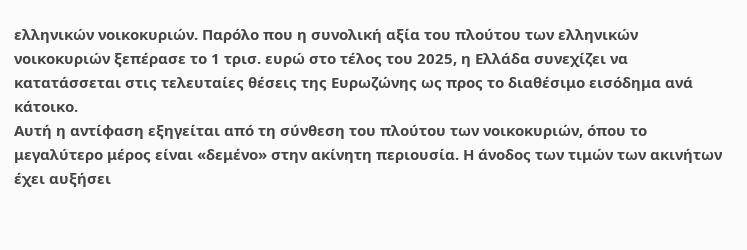ελληνικών νοικοκυριών. Παρόλο που η συνολική αξία του πλούτου των ελληνικών νοικοκυριών ξεπέρασε το 1 τρισ. ευρώ στο τέλος του 2025, η Ελλάδα συνεχίζει να κατατάσσεται στις τελευταίες θέσεις της Ευρωζώνης ως προς το διαθέσιμο εισόδημα ανά κάτοικο.
Αυτή η αντίφαση εξηγείται από τη σύνθεση του πλούτου των νοικοκυριών, όπου το μεγαλύτερο μέρος είναι «δεμένο» στην ακίνητη περιουσία. Η άνοδος των τιμών των ακινήτων έχει αυξήσει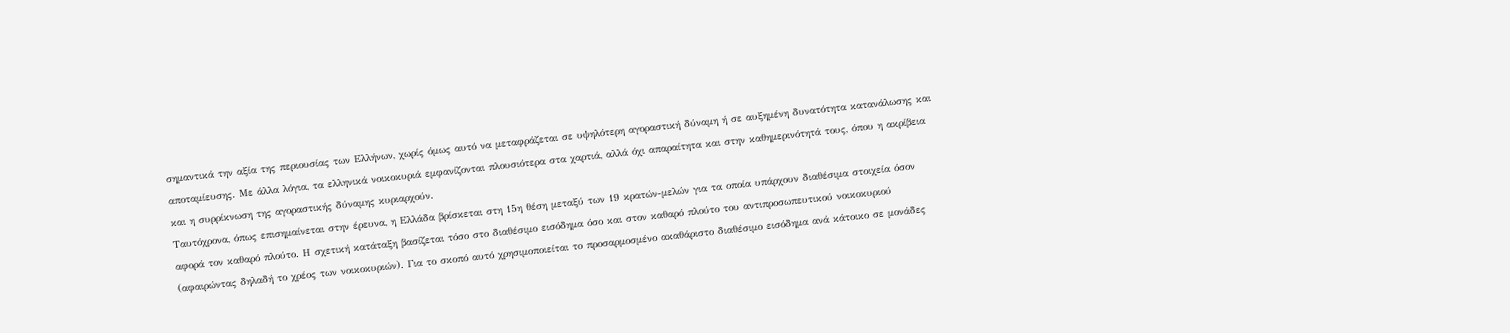σημαντικά την αξία της περιουσίας των Ελλήνων, χωρίς όμως αυτό να μεταφράζεται σε υψηλότερη αγοραστική δύναμη ή σε αυξημένη δυνατότητα κατανάλωσης και αποταμίευσης. Με άλλα λόγια, τα ελληνικά νοικοκυριά εμφανίζονται πλουσιότερα στα χαρτιά, αλλά όχι απαραίτητα και στην καθημερινότητά τους, όπου η ακρίβεια και η συρρίκνωση της αγοραστικής δύναμης κυριαρχούν.
Ταυτόχρονα, όπως επισημαίνεται στην έρευνα, η Ελλάδα βρίσκεται στη 15η θέση μεταξύ των 19 κρατών-μελών για τα οποία υπάρχουν διαθέσιμα στοιχεία όσον αφορά τον καθαρό πλούτο. Η σχετική κατάταξη βασίζεται τόσο στο διαθέσιμο εισόδημα όσο και στον καθαρό πλούτο του αντιπροσωπευτικού νοικοκυριού (αφαιρώντας δηλαδή το χρέος των νοικοκυριών). Για το σκοπό αυτό χρησιμοποιείται το προσαρμοσμένο ακαθάριστο διαθέσιμο εισόδημα ανά κάτοικο σε μονάδες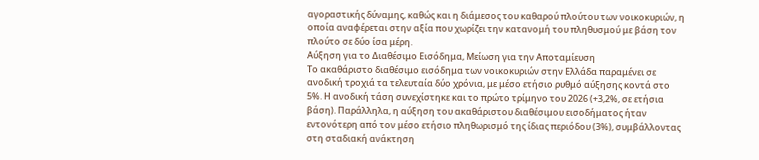αγοραστικής δύναμης, καθώς και η διάμεσος του καθαρού πλούτου των νοικοκυριών, η οποία αναφέρεται στην αξία που χωρίζει την κατανομή του πληθυσμού με βάση τον πλούτο σε δύο ίσα μέρη.
Αύξηση για το Διαθέσιμο Εισόδημα, Μείωση για την Αποταμίευση
Το ακαθάριστο διαθέσιμο εισόδημα των νοικοκυριών στην Ελλάδα παραμένει σε ανοδική τροχιά τα τελευταία δύο χρόνια, με μέσο ετήσιο ρυθμό αύξησης κοντά στο 5%. Η ανοδική τάση συνεχίστηκε και το πρώτο τρίμηνο του 2026 (+3,2%, σε ετήσια βάση). Παράλληλα, η αύξηση του ακαθάριστου διαθέσιμου εισοδήματος ήταν εντονότερη από τον μέσο ετήσιο πληθωρισμό της ίδιας περιόδου (3%), συμβάλλοντας στη σταδιακή ανάκτηση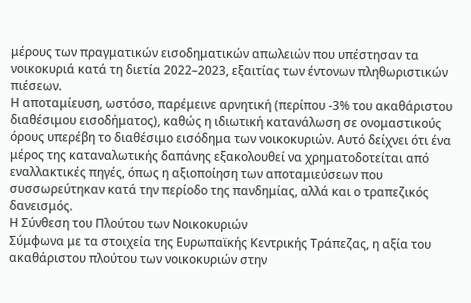μέρους των πραγματικών εισοδηματικών απωλειών που υπέστησαν τα νοικοκυριά κατά τη διετία 2022–2023, εξαιτίας των έντονων πληθωριστικών πιέσεων.
Η αποταμίευση, ωστόσο, παρέμεινε αρνητική (περίπου -3% του ακαθάριστου διαθέσιμου εισοδήματος), καθώς η ιδιωτική κατανάλωση σε ονομαστικούς όρους υπερέβη το διαθέσιμο εισόδημα των νοικοκυριών. Αυτό δείχνει ότι ένα μέρος της καταναλωτικής δαπάνης εξακολουθεί να χρηματοδοτείται από εναλλακτικές πηγές, όπως η αξιοποίηση των αποταμιεύσεων που συσσωρεύτηκαν κατά την περίοδο της πανδημίας, αλλά και ο τραπεζικός δανεισμός.
Η Σύνθεση του Πλούτου των Νοικοκυριών
Σύμφωνα με τα στοιχεία της Ευρωπαϊκής Κεντρικής Τράπεζας, η αξία του ακαθάριστου πλούτου των νοικοκυριών στην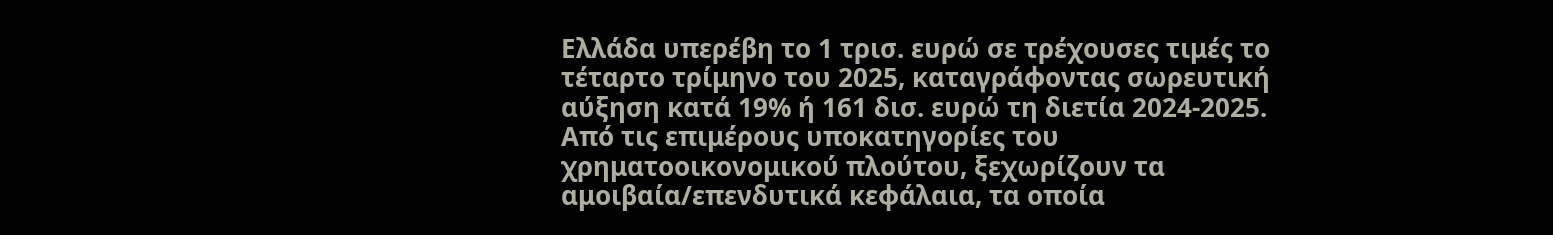Ελλάδα υπερέβη το 1 τρισ. ευρώ σε τρέχουσες τιμές το τέταρτο τρίμηνο του 2025, καταγράφοντας σωρευτική αύξηση κατά 19% ή 161 δισ. ευρώ τη διετία 2024-2025.
Από τις επιμέρους υποκατηγορίες του χρηματοοικονομικού πλούτου, ξεχωρίζουν τα αμοιβαία/επενδυτικά κεφάλαια, τα οποία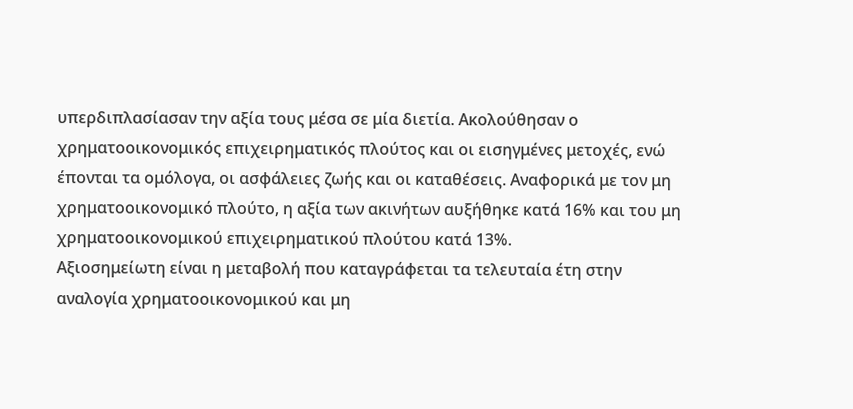υπερδιπλασίασαν την αξία τους μέσα σε μία διετία. Ακολούθησαν ο χρηματοοικονομικός επιχειρηματικός πλούτος και οι εισηγμένες μετοχές, ενώ έπονται τα ομόλογα, οι ασφάλειες ζωής και οι καταθέσεις. Αναφορικά με τον μη χρηματοοικονομικό πλούτο, η αξία των ακινήτων αυξήθηκε κατά 16% και του μη χρηματοοικονομικού επιχειρηματικού πλούτου κατά 13%.
Αξιοσημείωτη είναι η μεταβολή που καταγράφεται τα τελευταία έτη στην αναλογία χρηματοοικονομικού και μη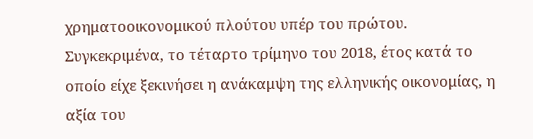χρηματοοικονομικού πλούτου υπέρ του πρώτου. Συγκεκριμένα, το τέταρτο τρίμηνο του 2018, έτος κατά το οποίο είχε ξεκινήσει η ανάκαμψη της ελληνικής οικονομίας, η αξία του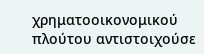χρηματοοικονομικού πλούτου αντιστοιχούσε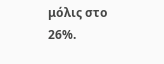μόλις στο 26%.